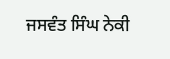ਜਸਵੰਤ ਸਿੰਘ ਨੇਕੀ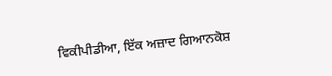ਵਿਕੀਪੀਡੀਆ, ਇੱਕ ਅਜ਼ਾਦ ਗਿਆਨਕੋਸ਼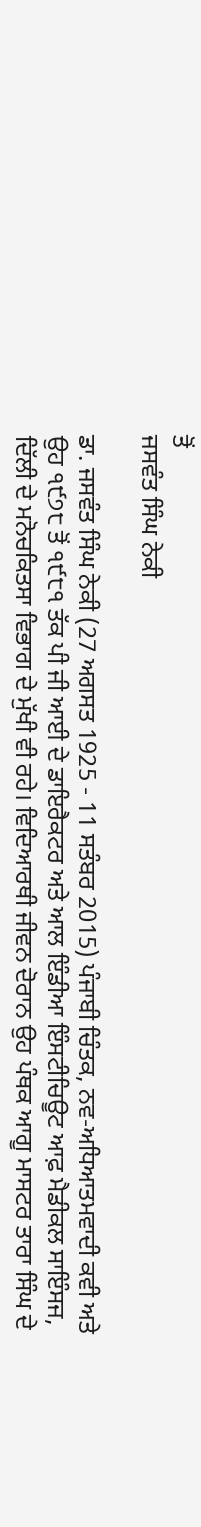ਤੋਂ
ਜਸਵੰਤ ਸਿੰਘ ਨੇਕੀ

ਡਾ. ਜਸਵੰਤ ਸਿੰਘ ਨੇਕੀ (27 ਅਗਸਤ 1925 - 11 ਸਤੰਬਰ 2015) ਪੰਜਾਬੀ ਚਿੰਤਕ, ਨਵ-ਅਧਿਆਤਮਵਾਦੀ ਕਵੀ ਅਤੇ ਉਹ ੧੯੭੮ ਤੋਂ ੧੯੮੧ ਤੱਕ ਪੀ ਜੀ ਆਈ ਦੇ ਡਾਇਰੈਕਟਰ ਅਤੇ ਆਲ ਇੰਡੀਆ ਇੰਸਟੀਚਿਊਟ ਆਫ਼ ਮੈਡੀਕਲ ਸਾਇੰਸਜ, ਦਿੱਲੀ ਦੇ ਮਨੋਚਕਿਤਸਾ ਵਿਭਾਗ ਦੇ ਮੁੱਖੀ ਵੀ ਰਹੇ। ਵਿਦਿਆਰਥੀ ਜੀਵਨ ਦੋਰਾਨ ਉਹ ਪੰਥਕ ਆਗੂ ਮਾਸਟਰ ਤਾਰਾ ਸਿੰਘ ਦੇ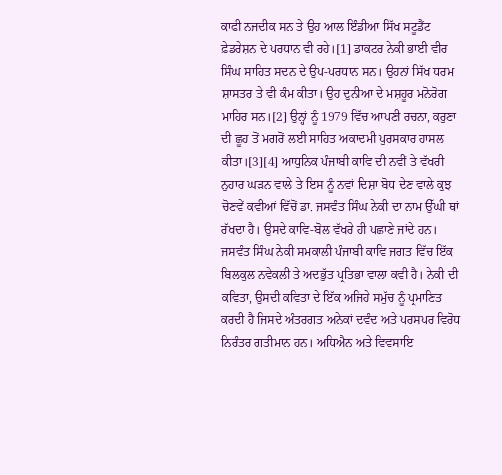ਕਾਫੀ ਨਜਦੀਕ ਸਨ ਤੇ ਉਹ ਆਲ ਇੰਡੀਆ ਸਿੱਖ ਸਟੂਡੈਂਟ ਫ਼ੇਡਰੇਸ਼ਨ ਦੇ ਪਰਧਾਨ ਵੀ ਰਹੇ।[1] ਡਾਕਟਰ ਨੇਕੀ ਭਾਈ ਵੀਰ ਸਿੰਘ ਸਾਹਿਤ ਸਦਨ ਦੇ ਉਪ-ਪਰਧਾਨ ਸਨ। ਉਹਨਾਂ ਸਿੱਖ ਧਰਮ ਸ਼ਾਸਤਰ ਤੇ ਵੀ ਕੰਮ ਕੀਤਾ। ਉਹ ਦੁਨੀਆ ਦੇ ਮਸ਼ਹੂਰ ਮਨੋਰੋਗ ਮਾਹਿਰ ਸਨ।[2] ਉਨ੍ਹਾਂ ਨੂੰ 1979 ਵਿੱਚ ਆਪਣੀ ਰਚਨਾ, ਕਰੁਣਾ ਦੀ ਛੂਹ ਤੋਂ ਮਗਰੋਂ ਲਈ ਸਾਹਿਤ ਅਕਾਦਮੀ ਪੁਰਸਕਾਰ ਹਾਸਲ ਕੀਤਾ।[3][4] ਆਧੁਨਿਕ ਪੰਜਾਬੀ ਕਾਵਿ ਦੀ ਨਵੀਂ ਤੇ ਵੱਖਰੀ ਨੁਹਾਰ ਘੜਨ ਵਾਲੇ ਤੇ ਇਸ ਨੂੰ ਨਵਾਂ ਦਿਸ਼ਾ ਬੋਧ ਦੇਣ ਵਾਲੇ ਕੁਝ ਚੋਣਵੇਂ ਕਵੀਆਂ ਵਿੱਚੋਂ ਡਾ. ਜਸਵੰਤ ਸਿੰਘ ਨੇਕੀ ਦਾ ਨਾਮ ਉੱਘੀ ਥਾਂ ਰੱਖਦਾ ਹੈ। ਉਸਦੇ ਕਾਵਿ-ਬੋਲ ਵੱਖਰੇ ਹੀ ਪਛਾਣੇ ਜਾਂਦੇ ਹਨ। ਜਸਵੰਤ ਸਿੰਘ ਨੇਕੀ ਸਮਕਾਲੀ ਪੰਜਾਬੀ ਕਾਵਿ ਜਗਤ ਵਿੱਚ ਇੱਕ ਬਿਲਕੁਲ ਨਵੇਕਲੀ ਤੇ ਅਦਭੁੱਤ ਪ੍ਰਤਿਭਾ ਵਾਲਾ ਕਵੀ ਹੈ। ਨੇਕੀ ਦੀ ਕਵਿਤਾ, ਉਸਦੀ ਕਵਿਤਾ ਦੇ ਇੱਕ ਅਜਿਹੇ ਸਮੁੱਚ ਨੂੰ ਪ੍ਰਮਾਣਿਤ ਕਰਦੀ ਹੈ ਜਿਸਦੇ ਅੰਤਰਗਤ ਅਨੇਕਾਂ ਦਵੰਦ ਅਤੇ ਪਰਸਪਰ ਵਿਰੋਧ ਨਿਰੰਤਰ ਗਤੀਮਾਨ ਹਨ। ਅਧਿਐਨ ਅਤੇ ਵਿਵਸਾਇ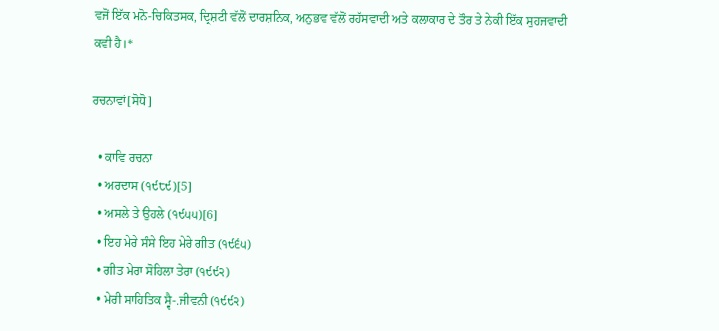ਵਜੋਂ ਇੱਕ ਮਨੋ-ਚਿਕਿਤਸਕ, ਦ੍ਰਿਸ਼ਟੀ ਵੱਲੋਂ ਦਾਰਸ਼ਨਿਕ, ਅਨੁਭਵ ਵੱਲੋਂ ਰਹੱਸਵਾਦੀ ਅਤੇ ਕਲਾਕਾਰ ਦੇ ਤੌਰ ਤੇ ਨੇਕੀ ਇੱਕ ਸੁਹਜਵਾਦੀ ਕਵੀ ਹੈ।*

ਰਚਨਾਵਾਂ[ਸੋਧੋ]

  • ਕਾਵਿ ਰਚਨਾ
  • ਅਰਦਾਸ (੧੯੮੯)[5]
  • ਅਸਲੇ ਤੇ ਉਹਲੇ (੧੯੫੫)[6]
  • ਇਹ ਮੇਰੇ ਸੰਸੇ ਇਹ ਮੇਰੇ ਗੀਤ (੧੯੬੫)
  • ਗੀਤ ਮੇਰਾ ਸੋਹਿਲਾ ਤੇਰਾ (੧੯੯੨)
  • ਮੇਰੀ ਸਾਹਿਤਿਕ ਸ੍ਵੈ-.ਜੀਵਨੀ (੧੯੯੨)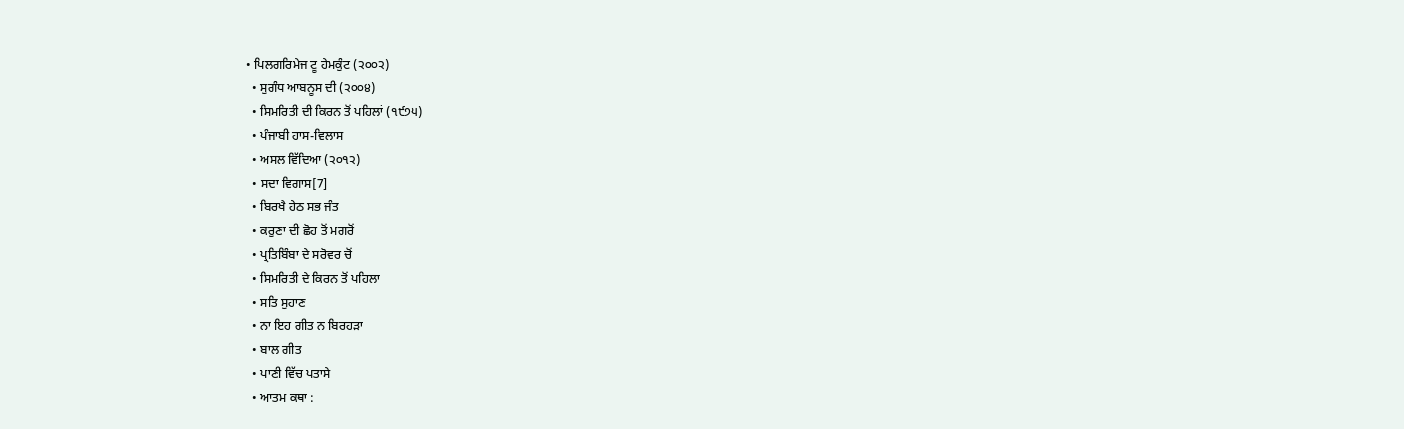• ਪਿਲਗਰਿਮੇਜ ਟੂ ਹੇਮਕੁੰਟ (੨੦੦੨)
  • ਸੁਗੰਧ ਆਬਨੂਸ ਦੀ (੨੦੦੪)
  • ਸਿਮਰਿਤੀ ਦੀ ਕਿਰਨ ਤੋਂ ਪਹਿਲਾਂ (੧੯੭੫)
  • ਪੰਜਾਬੀ ਹਾਸ-ਵਿਲਾਸ
  • ਅਸਲ ਵਿੱਦਿਆ (੨੦੧੨)
  • ਸਦਾ ਵਿਗਾਸ[7]
  • ਬਿਰਖੈ ਹੇਠ ਸਭ ਜੰਤ
  • ਕਰੁਣਾ ਦੀ ਛੋਹ ਤੋਂ ਮਗਰੋਂ
  • ਪ੍ਰਤਿਬਿੰਬਾ ਦੇ ਸਰੋਵਰ ਚੋਂ
  • ਸਿਮਰਿਤੀ ਦੇ ਕਿਰਨ ਤੋਂ ਪਹਿਲਾ
  • ਸਤਿ ਸੁਹਾਣ
  • ਨਾ ਇਹ ਗੀਤ ਨ ਬਿਰਹੜਾ
  • ਬਾਲ ਗੀਤ
  • ਪਾਣੀ ਵਿੱਚ ਪਤਾਸੇ
  • ਆਤਮ ਕਥਾ :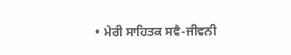• ਮੇਰੀ ਸਾਹਿਤਕ ਸਵੈ-ਜੀਵਨੀ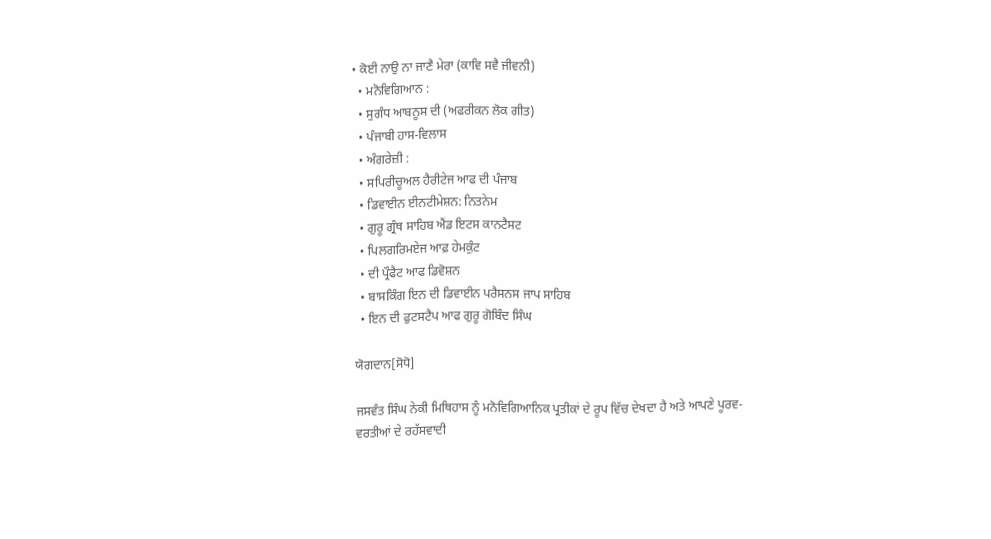• ਕੋਈ ਨਾਉ ਨਾ ਜਾਣੈ ਮੇਰਾ (ਕਾਵਿ ਸਵੈ ਜੀਵਨੀ)
  • ਮਨੋਵਿਗਿਆਨ :
  • ਸੁਗੰਧ ਆਬਨੂਸ ਦੀ (ਅਫਰੀਕਨ ਲੋਕ ਗੀਤ)
  • ਪੰਜਾਬੀ ਹਾਸ-ਵਿਲਾਸ
  • ਅੰਗਰੇਜ਼ੀ :
  • ਸਪਿਰੀਚੂਅਲ ਹੈਰੀਟੇਜ ਆਫ ਦੀ ਪੰਜਾਬ
  • ਡਿਵਾਈਨ ਈਨਟੀਮੇਸ਼ਨ: ਨਿਤਨੇਮ
  • ਗੁਰੂ ਗ੍ਰੰਥ ਸਾਹਿਬ ਐਂਡ ਇਟਸ ਕਾਨਟੈਸਟ
  • ਪਿਲਗਰਿਮਏਜ ਆਫ਼ ਹੇਮਕੁੰਟ
  • ਦੀ ਪ੍ਰੌਫੈਟ ਆਫ ਡਿਵੋਸ਼ਨ
  • ਬਾਸਕਿੰਗ ਇਨ ਦੀ ਡਿਵਾਈਨ ਪਰੈਸਨਸ ਜਾਪ ਸਾਹਿਬ
  • ਇਨ ਦੀ ਫੁਟਸਟੈਪ ਆਫ ਗੁਰੂ ਗੋਬਿੰਦ ਸਿੰਘ

ਯੋਗਦਾਨ[ਸੋਧੋ]

ਜਸਵੰਤ ਸਿੰਘ ਨੇਕੀ ਮਿਥਿਹਾਸ ਨੂੰ ਮਨੋਵਿਗਿਆਨਿਕ ਪ੍ਰਤੀਕਾਂ ਦੇ ਰੂਪ ਵਿੱਚ ਦੇਖਦਾ ਹੈ ਅਤੇ ਆਪਣੇ ਪੂਰਵ-ਵਰਤੀਆਂ ਦੇ ਰਹੱਸਵਾਦੀ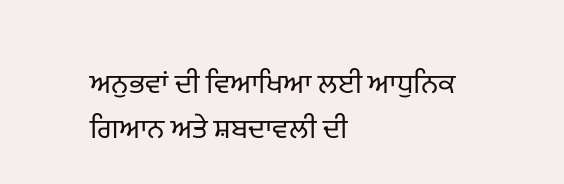ਅਨੁਭਵਾਂ ਦੀ ਵਿਆਖਿਆ ਲਈ ਆਧੁਨਿਕ ਗਿਆਨ ਅਤੇ ਸ਼ਬਦਾਵਲੀ ਦੀ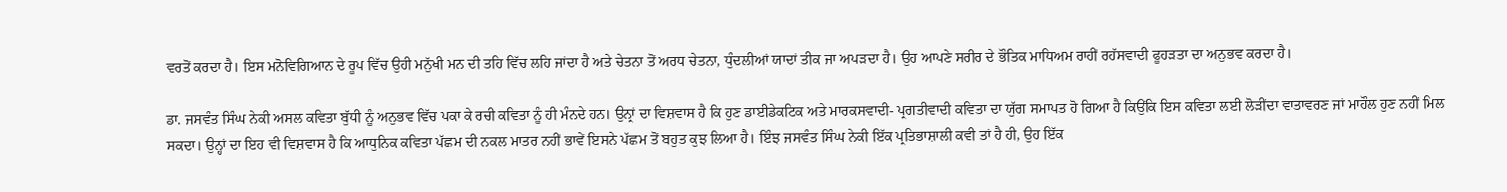ਵਰਤੋਂ ਕਰਦਾ ਹੈ। ਇਸ ਮਨੋਵਿਗਿਆਨ ਦੇ ਰੂਪ ਵਿੱਚ ਉਹੀ ਮਨੁੱਖੀ ਮਨ ਦੀ ਤਹਿ ਵਿੱਚ ਲਹਿ ਜਾਂਦਾ ਹੈ ਅਤੇ ਚੇਤਨਾ ਤੋਂ ਅਰਧ ਚੇਤਨਾ, ਧੁੰਦਲੀਆਂ ਯਾਦਾਂ ਤੀਕ ਜਾ ਅਪੜਦਾ ਹੈ। ਉਹ ਆਪਣੇ ਸਰੀਰ ਦੇ ਭੌਤਿਕ ਮਾਧਿਅਮ ਰਾਹੀਂ ਰਹੱਸਵਾਦੀ ਫੂਹੜਤਾ ਦਾ ਅਨੁਭਵ ਕਰਦਾ ਹੈ।

ਡਾ. ਜਸਵੰਤ ਸਿੰਘ ਨੇਕੀ ਅਸਲ ਕਵਿਤਾ ਬੁੱਧੀ ਨੂੰ ਅਨੁਭਵ ਵਿੱਚ ਪਕਾ ਕੇ ਰਚੀ ਕਵਿਤਾ ਨੂੰ ਹੀ ਮੰਨਦੇ ਹਨ। ਉਨ੍ਰਾਂ ਦਾ ਵਿਸ਼ਵਾਸ ਹੈ ਕਿ ਹੁਣ ਡਾਈਡੇਕਟਿਕ ਅਤੇ ਮਾਰਕਸਵਾਦੀ- ਪ੍ਰਗਤੀਵਾਦੀ ਕਵਿਤਾ ਦਾ ਯੁੱਗ ਸਮਾਪਤ ਹੋ ਗਿਆ ਹੈ ਕਿਉਂਕਿ ਇਸ ਕਵਿਤਾ ਲਈ ਲੋੜੀਂਦਾ ਵਾਤਾਵਰਣ ਜਾਂ ਮਾਹੌਲ ਹੁਣ ਨਹੀਂ ਮਿਲ ਸਕਦਾ। ਉਨ੍ਹਾਂ ਦਾ ਇਹ ਵੀ ਵਿਸ਼ਵਾਸ ਹੈ ਕਿ ਆਧੁਨਿਕ ਕਵਿਤਾ ਪੱਛਮ ਦੀ ਨਕਲ ਮਾਤਰ ਨਹੀਂ ਭਾਵੇਂ ਇਸਨੇ ਪੱਛਮ ਤੋਂ ਬਹੁਤ ਕੁਝ ਲਿਆ ਹੈ। ਇੰਝ ਜਸਵੰਤ ਸਿੰਘ ਨੇਕੀ ਇੱਕ ਪ੍ਰਤਿਭਾਸ਼ਾਲੀ ਕਵੀ ਤਾਂ ਹੈ ਹੀ, ਉਹ ਇੱਕ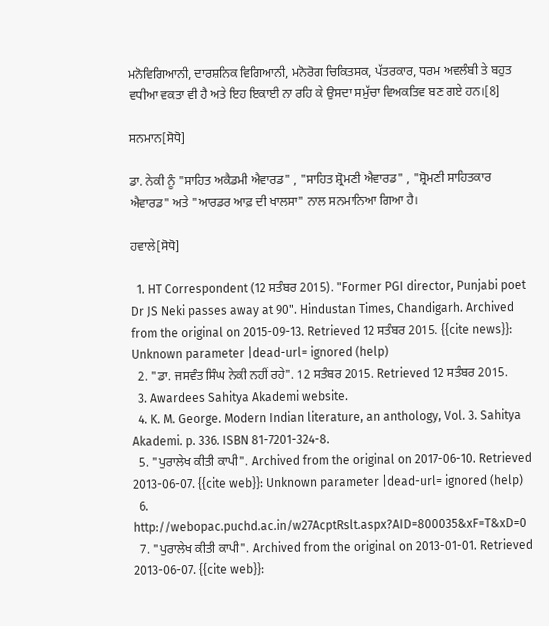ਮਨੋਵਿਗਿਆਨੀ, ਦਾਰਸ਼ਨਿਕ ਵਿਗਿਆਨੀ, ਮਨੋਰੋਗ ਚਿਕਿਤਸਕ, ਪੱਤਰਕਾਰ, ਧਰਮ ਅਵਲੰਬੀ ਤੇ ਬਹੁਤ ਵਧੀਆ ਵਕਤਾ ਵੀ ਹੈ ਅਤੇ ਇਹ ਇਕਾਈ ਨਾ ਰਹਿ ਕੇ ਉਸਦਾ ਸਮੁੱਚਾ ਵਿਅਕਤਿਵ ਬਣ ਗਏ ਹਨ।[8]

ਸਨਮਾਨ[ਸੋਧੋ]

ਡਾ. ਨੇਕੀ ਨੂੰ "ਸਾਹਿਤ ਅਕੈਡਮੀ ਐਵਾਰਡ" , "ਸਾਹਿਤ ਸ਼੍ਰੋਮਣੀ ਐਵਾਰਡ" , "ਸ਼੍ਰੋਮਣੀ ਸਾਹਿਤਕਾਰ ਐਵਾਰਡ" ਅਤੇ "ਆਰਡਰ ਆਫ਼ ਦੀ ਖਾਲਸਾ" ਨਾਲ ਸਨਮਾਨਿਆ ਗਿਆ ਹੈ।

ਹਵਾਲੇ[ਸੋਧੋ]

  1. HT Correspondent (12 ਸਤੰਬਰ 2015). "Former PGI director, Punjabi poet Dr JS Neki passes away at 90". Hindustan Times, Chandigarh. Archived from the original on 2015-09-13. Retrieved 12 ਸਤੰਬਰ 2015. {{cite news}}: Unknown parameter |dead-url= ignored (help)
  2. "ਡਾ. ਜਸਵੰਤ ਸਿੰਘ ਨੇਕੀ ਨਹੀਂ ਰਹੇ". 12 ਸਤੰਬਰ 2015. Retrieved 12 ਸਤੰਬਰ 2015.
  3. Awardees Sahitya Akademi website.
  4. K. M. George. Modern Indian literature, an anthology, Vol. 3. Sahitya Akademi. p. 336. ISBN 81-7201-324-8.
  5. "ਪੁਰਾਲੇਖ ਕੀਤੀ ਕਾਪੀ". Archived from the original on 2017-06-10. Retrieved 2013-06-07. {{cite web}}: Unknown parameter |dead-url= ignored (help)
  6. http://webopac.puchd.ac.in/w27AcptRslt.aspx?AID=800035&xF=T&xD=0
  7. "ਪੁਰਾਲੇਖ ਕੀਤੀ ਕਾਪੀ". Archived from the original on 2013-01-01. Retrieved 2013-06-07. {{cite web}}: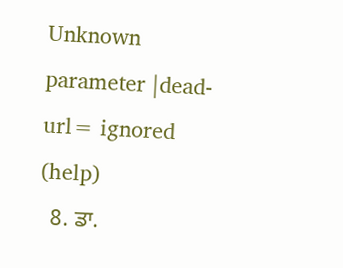Unknown parameter |dead-url= ignored (help)
  8. ਡਾ.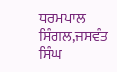ਧਰਮਪਾਲ ਸਿੰਗਲ,ਜਸਵੰਤ ਸਿੰਘ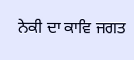ਨੇਕੀ ਦਾ ਕਾਵਿ ਜਗਤ